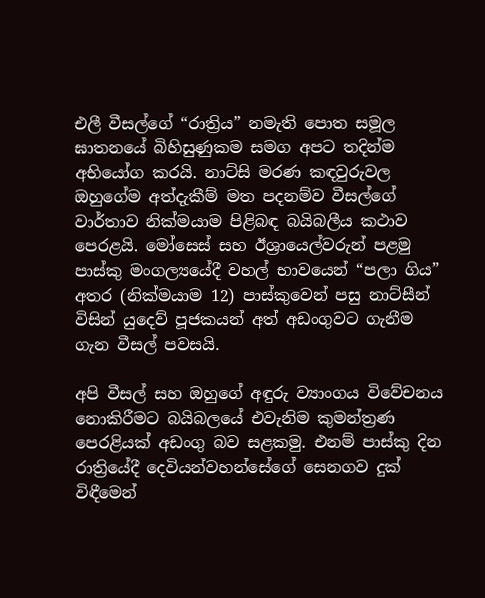එලී වීසල්ගේ “රාත්‍රිය” නමැති පොත සමූල ඝාතනයේ බිහිසුණුකම සමග අපට තදින්ම අභියෝග කරයි. නාට්සි මරණ කඳවුරුවල ඔහුගේම අත්දැකීම් මත පදනම්ව වීසල්ගේ වාර්තාව නික්මයාම පිළිබඳ බයිබලීය කථාව පෙරළයි. මෝසෙස් සහ ඊශ්‍රායෙල්වරුන් පළමු පාස්කු මංගල්‍යයේදී වහල් භාවයෙන් “පලා ගිය” අතර (නික්මයාම 12) පාස්කුවෙන් පසු නාට්සීන් විසින් යුදෙව් පූජකයන් අත් අඩංගුවට ගැනීම ගැන වීසල් පවසයි.

අපි වීසල් සහ ඔහුගේ අඳුරු ව්‍යාංගය විවේචනය නොකිරීමට බයිබලයේ එවැනිම කුමන්ත්‍රණ පෙරළියක් අඩංගු බව සළකමු. එනම් පාස්කු දින රාත්‍රියේදී දෙවියන්වහන්සේගේ සෙනගව දුක් විඳීමෙන්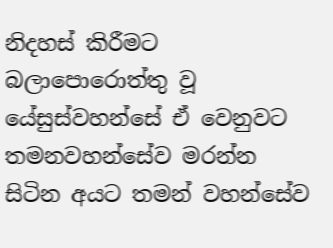නිදහස් කිරීමට බලාපොරොත්තු වූ යේසුස්වහන්සේ ඒ වෙනුවට තමනවහන්සේව මරන්න සිටින අයට තමන් වහන්සේව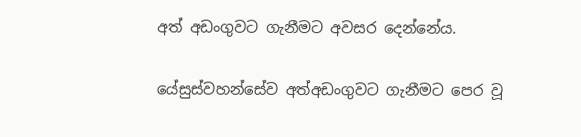අත් අඩංගුවට ගැනීමට අවසර දෙන්නේය.

යේසුස්වහන්සේව අත්අඩංගුවට ගැනීමට පෙර වූ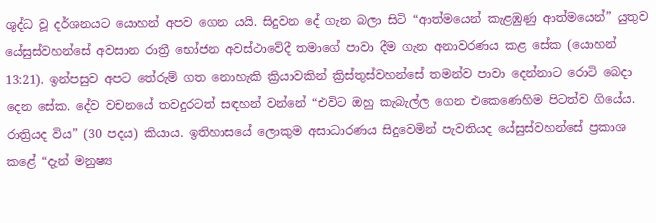ශුද්ධ වූ දර්ශනයට යොහන් අපව ගෙන යයි. සිදුවන දේ ගැන බලා සිටි “ආත්මයෙන් කැළඹුණු ආත්මයෙන්” යුතුව යේසුස්වහන්සේ අවසාන රාත්‍රී භෝජන අවස්ථාවේදී තමාගේ පාවා දීම ගැන අනාවරණය කළ සේක (යොහන් 13:21). ඉන්පසුව අපට තේරුම් ගත නොහැකි ක්‍රියාවකින් ක්‍රිස්තුස්වහන්සේ තමන්ව පාවා දෙන්නාට රොටි බෙදා දෙන සේක. දේව වචනයේ තවදුරටත් සඳහන් වන්නේ “එවිට ඔහු කැබැල්ල ගෙන එකෙණෙහිම පිටත්ව ගියේය. රාත්‍රියද විය” (30 පදය) කියාය. ඉතිහාසයේ ලොකුම අසාධාරණය සිදුවෙමින් පැවතියද යේසුස්වහන්සේ ප්‍රකාශ කළේ “දැන් මනුෂ්‍ය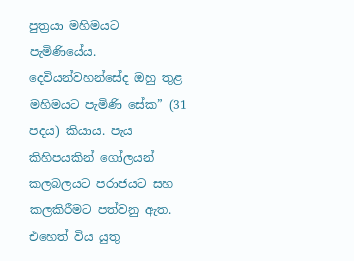පුත්‍රයා මහිමයට පැමිණියේය. දෙවියන්වහන්සේද ඔහු තුළ මහිමයට පැමිණි සේක” (31 පදය) කියාය. පැය කිහිපයකින් ගෝලයන් කලබලයට පරාජයට සහ කලකිරීමට පත්වනු ඇත. එහෙත් විය යුතු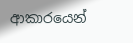ආකාරයෙන්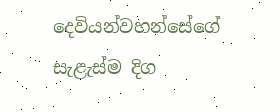දෙවියන්වහන්සේගේ සැළැස්ම දිග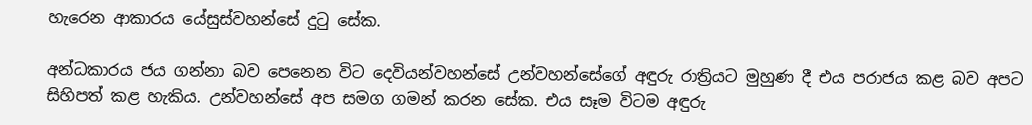හැරෙන ආකාරය යේසුස්වහන්සේ දුටු සේක.

අන්ධකාරය ජය ගන්නා බව පෙනෙන විට දෙවියන්වහන්සේ උන්වහන්සේගේ අඳුරු රාත්‍රියට මුහුණ දී එය පරාජය කළ බව අපට සිහිපත් කළ හැකිය. උන්වහන්සේ අප සමග ගමන් කරන සේක. එය සෑම විටම අඳුරු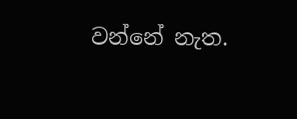වන්නේ නැත.